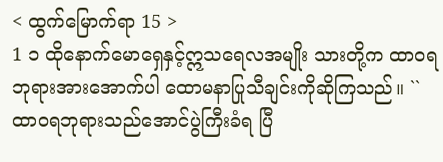< ထွက်မြောက်ရာ 15 >
1 ၁ ထိုနောက်မောရှေနှင့်ဣသရေလအမျိုး သားတို့က ထာဝရဘုရားအားအောက်ပါ ထောမနာပြုသီချင်းကိုဆိုကြသည်။ ``ထာဝရဘုရားသည်အောင်ပွဲကြီးခံရ ပြီ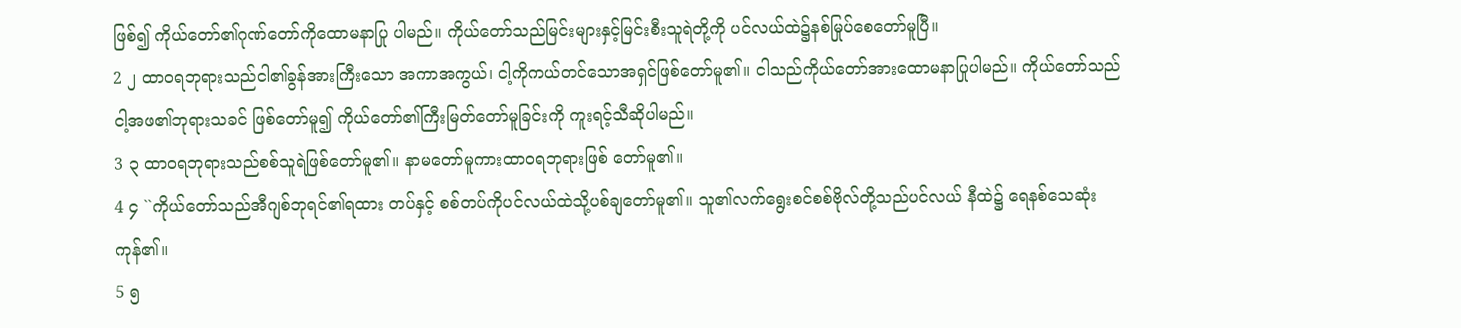ဖြစ်၍ ကိုယ်တော်၏ဂုဏ်တော်ကိုထောမနာပြု ပါမည်။ ကိုယ်တော်သည်မြင်းများနှင့်မြင်းစီးသူရဲတို့ကို ပင်လယ်ထဲ၌နစ်မြုပ်စေတော်မူပြီ။
2 ၂ ထာဝရဘုရားသည်ငါ၏ခွန်အားကြီးသော အကာအကွယ်၊ ငါ့ကိုကယ်တင်သောအရှင်ဖြစ်တော်မူ၏။ ငါသည်ကိုယ်တော်အားထောမနာပြုပါမည်။ ကိုယ်တော်သည်ငါ့အဖ၏ဘုရားသခင် ဖြစ်တော်မူ၍ ကိုယ်တော်၏ကြီးမြတ်တော်မူခြင်းကို ကူးရင့်သီဆိုပါမည်။
3 ၃ ထာဝရဘုရားသည်စစ်သူရဲဖြစ်တော်မူ၏။ နာမတော်မူကားထာဝရဘုရားဖြစ် တော်မူ၏။
4 ၄ ``ကိုယ်တော်သည်အီဂျစ်ဘုရင်၏ရထား တပ်နှင့် စစ်တပ်ကိုပင်လယ်ထဲသို့ပစ်ချတော်မူ၏။ သူ၏လက်ရွေးစင်စစ်ဗိုလ်တို့သည်ပင်လယ် နီထဲ၌ ရေနစ်သေဆုံးကုန်၏။
5 ၅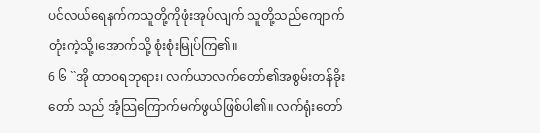ပင်လယ်ရေနက်ကသူတို့ကိုဖုံးအုပ်လျက် သူတို့သည်ကျောက်တုံးကဲ့သို့၊အောက်သို့ စုံးစုံးမြုပ်ကြ၏။
6 ၆ ``အို ထာဝရဘုရား၊ လက်ယာလက်တော်၏အစွမ်းတန်ခိုးတော် သည် အံ့သြကြောက်မက်ဖွယ်ဖြစ်ပါ၏။ လက်ရုံးတော်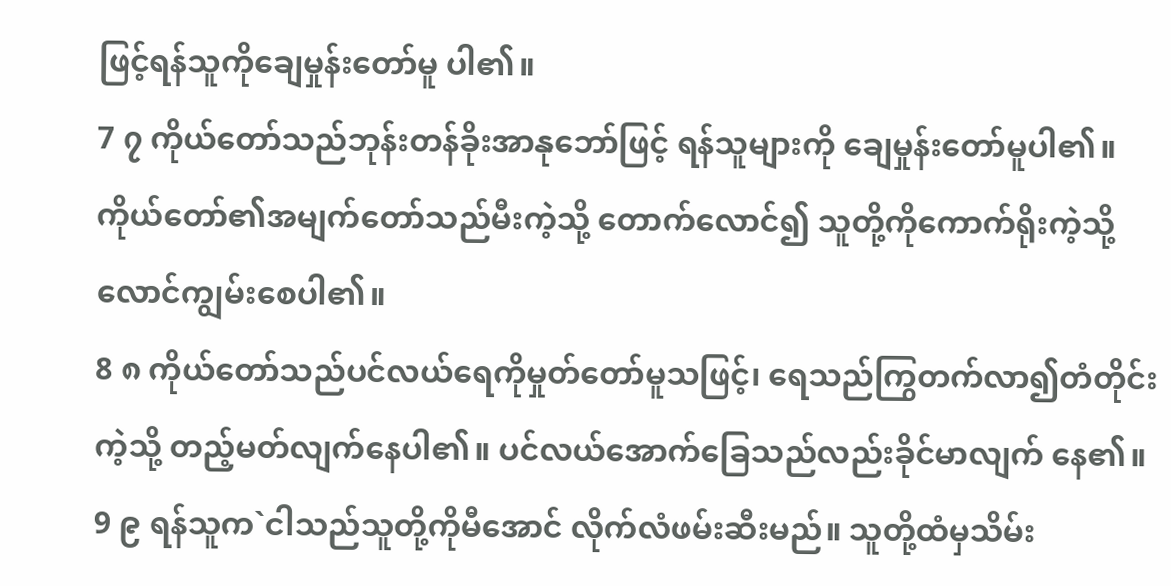ဖြင့်ရန်သူကိုချေမှုန်းတော်မူ ပါ၏။
7 ၇ ကိုယ်တော်သည်ဘုန်းတန်ခိုးအာနုဘော်ဖြင့် ရန်သူများကို ချေမှုန်းတော်မူပါ၏။ ကိုယ်တော်၏အမျက်တော်သည်မီးကဲ့သို့ တောက်လောင်၍ သူတို့ကိုကောက်ရိုးကဲ့သို့လောင်ကျွမ်းစေပါ၏။
8 ၈ ကိုယ်တော်သည်ပင်လယ်ရေကိုမှုတ်တော်မူသဖြင့်၊ ရေသည်ကြွတက်လာ၍တံတိုင်းကဲ့သို့ တည့်မတ်လျက်နေပါ၏။ ပင်လယ်အောက်ခြေသည်လည်းခိုင်မာလျက် နေ၏။
9 ၉ ရန်သူက`ငါသည်သူတို့ကိုမီအောင် လိုက်လံဖမ်းဆီးမည်။ သူတို့ထံမှသိမ်း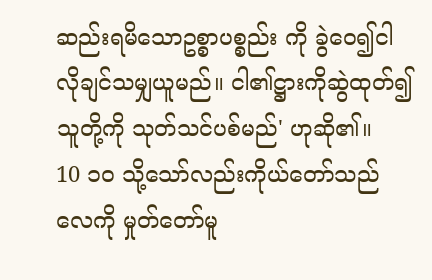ဆည်းရမိသောဥစ္စာပစ္စည်း ကို ခွဲဝေ၍ငါလိုချင်သမျှယူမည်။ ငါ၏ဋ္ဌားကိုဆွဲထုတ်၍သူတို့ကို သုတ်သင်ပစ်မည်' ဟုဆို၏။
10 ၁၀ သို့သော်လည်းကိုယ်တော်သည်လေကို မှုတ်တော်မူ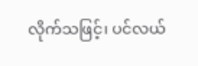လိုက်သဖြင့်၊ ပင်လယ်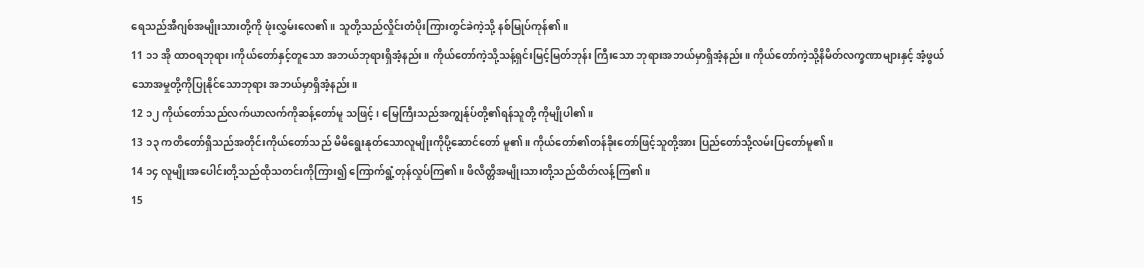ရေသည်အီဂျစ်အမျိုးသားတို့ကို ဖုံးလွှမ်းလေ၏။ သူတို့သည်လှိုင်းတံပိုးကြားတွင်ခဲကဲ့သို့ နစ်မြုပ်ကုန်၏။
11 ၁၁ အို ထာဝရဘုရား၊ကိုယ်တော်နှင့်တူသော အဘယ်ဘုရားရှိအံ့နည်း။ ကိုယ်တော်ကဲ့သို့သန့်ရှင်းမြင့်မြတ်ဘုန်း ကြီးသော ဘုရားအဘယ်မှာရှိအံ့နည်း။ ကိုယ်တော်ကဲ့သို့နိမိတ်လက္ခဏာများနှင့် အံ့ဖွယ်သောအမှုတို့ကိုပြုနိုင်သောဘုရား အဘယ်မှာရှိအံ့နည်း။
12 ၁၂ ကိုယ်တော်သည်လက်ယာလက်ကိုဆန့်တော်မူ သဖြင့်၊ မြေကြီးသည်အကျွန်ုပ်တို့၏ရန်သူတို့ ကိုမျိုပါ၏။
13 ၁၃ ကတိတော်ရှိသည်အတိုင်းကိုယ်တော်သည် မိမိရွေးနုတ်သောလူမျိုးကိုပို့ဆောင်တော် မူ၏။ ကိုယ်တော်၏တန်ခိုးတော်ဖြင့်သူတို့အား ပြည်တော်သို့လမ်းပြတော်မူ၏။
14 ၁၄ လူမျိုးအပေါင်းတို့သည်ထိုသတင်းကိုကြား၍ ကြောက်ရွံ့တုန်လှုပ်ကြ၏။ ဖိလိတ္တိအမျိုးသားတို့သည်ထိတ်လန့်ကြ၏။
15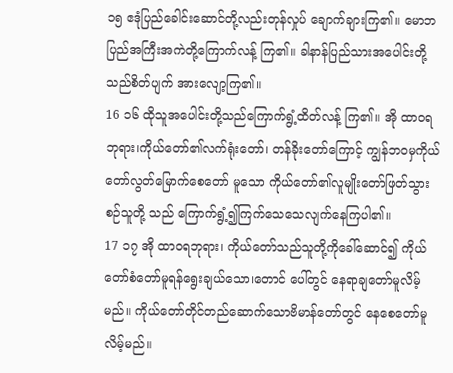၁၅ ဧဒုံပြည်ခေါင်းဆောင်တို့လည်းတုန်လှုပ် ချောက်ချားကြ၏။ မောဘပြည်အကြီးအကဲတို့ကြောက်လန့် ကြ၏။ ခါနာန်ပြည်သားအပေါင်းတို့သည်စိတ်ပျက် အားလျော့ကြ၏။
16 ၁၆ ထိုသူအပေါင်းတို့သည်ကြောက်ရွံ့ထိတ်လန့် ကြ၏။ အို ထာဝရဘုရား၊ကိုယ်တော်၏လက်ရုံးတော်၊ တန်ခိုးတော်ကြောင့် ကျွန်ဘဝမှကိုယ်တော်လွတ်မြောက်စေတော် မူသော ကိုယ်တော်၏လူမျိုးတော်ဖြတ်သွားစဉ်သူတို့ သည် ကြောက်ရွံ့၍ကြက်သေသေလျက်နေကြပါ၏။
17 ၁၇ အို ထာဝရဘုရား၊ ကိုယ်တော်သည်သူတို့ကိုခေါ်ဆောင်၍ ကိုယ်တော်စံတော်မူရန်ရွေးချယ်သော၊တောင် ပေါ်တွင် နေရာချတော်မူလိမ့်မည်။ ကိုယ်တော်တိုင်တည်ဆောက်သောဗိမာန်တော်တွင် နေစေတော်မူလိမ့်မည်။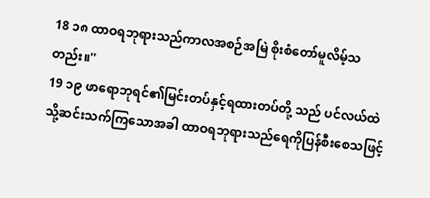18 ၁၈ ထာဝရဘုရားသည်ကာလအစဉ်အမြဲ စိုးစံတော်မူလိမ့်သတည်း။''
19 ၁၉ ဖာရောဘုရင်၏မြင်းတပ်နှင့်ရထားတပ်တို့ သည် ပင်လယ်ထဲသို့ဆင်းသက်ကြသောအခါ ထာဝရဘုရားသည်ရေကိုပြန်စီးစေသဖြင့်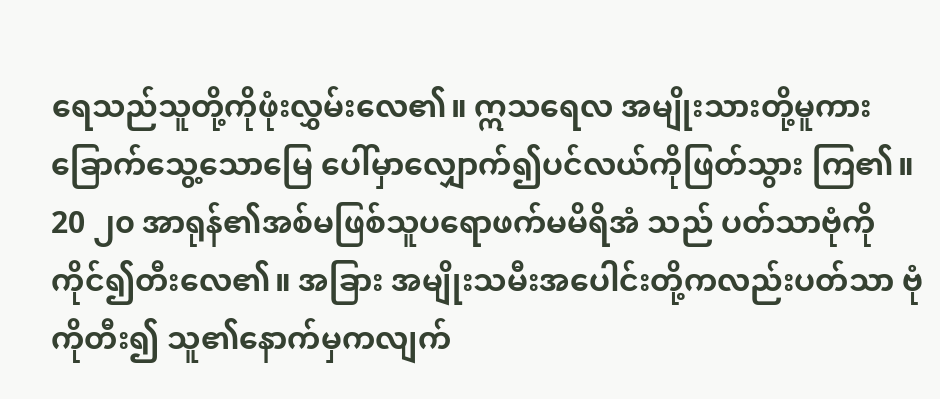ရေသည်သူတို့ကိုဖုံးလွှမ်းလေ၏။ ဣသရေလ အမျိုးသားတို့မူကား ခြောက်သွေ့သောမြေ ပေါ်မှာလျှောက်၍ပင်လယ်ကိုဖြတ်သွား ကြ၏။
20 ၂၀ အာရုန်၏အစ်မဖြစ်သူပရောဖက်မမိရိအံ သည် ပတ်သာဗုံကိုကိုင်၍တီးလေ၏။ အခြား အမျိုးသမီးအပေါင်းတို့ကလည်းပတ်သာ ဗုံကိုတီး၍ သူ၏နောက်မှကလျက်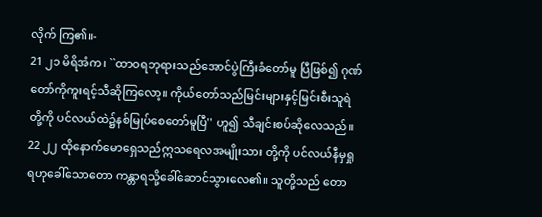လိုက် ကြ၏။-
21 ၂၁ မိရိအံက၊ ``ထာဝရဘုရားသည်အောင်ပွဲကြီးခံတော်မူ ပြီဖြစ်၍ ဂုဏ်တော်ကိုကူးရင့်သီဆိုကြလော့။ ကိုယ်တော်သည်မြင်းများနှင့်မြင်းစီးသူရဲ တို့ကို ပင်လယ်ထဲ၌နစ်မြုပ်စေတော်မူပြီ'' ဟူ၍ သီချင်းစပ်ဆိုလေသည်။
22 ၂၂ ထိုနောက်မောရှေသည်ဣသရေလအမျိုးသား တို့ကို ပင်လယ်နီမှရှုရဟုခေါ်သောတော ကန္တာရသို့ခေါ်ဆောင်သွားလေ၏။ သူတို့သည် တော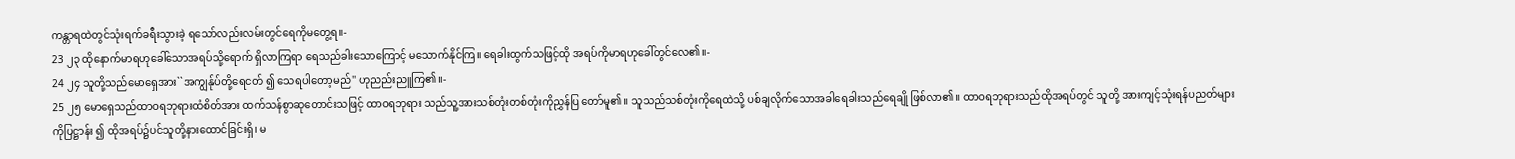ကန္တာရထဲတွင်သုံးရက်ခရီးသွားခဲ့ ရသော်လည်းလမ်းတွင်ရေကိုမတွေ့ရ။-
23 ၂၃ ထိုနောက်မာရဟုခေါ်သောအရပ်သို့ရောက် ရှိလာကြရာ ရေသည်ခါးသောကြောင့် မသောက်နိုင်ကြ။ ရေခါးထွက်သဖြင့်ထို အရပ်ကိုမာရဟုခေါ်တွင်လေ၏။-
24 ၂၄ သူတို့သည်မောရှေအား``အကျွန်ုပ်တို့ရေငတ် ၍ သေရပါတော့မည်'' ဟုညည်းညူကြ၏။-
25 ၂၅ မောရှေသည်ထာဝရဘုရားထံစိတ်အား ထက်သန်စွာဆုတောင်းသဖြင့် ထာဝရဘုရား သည်သူ့အားသစ်တုံးတစ်တုံးကိုညွှန်ပြ တော်မူ၏။ သူသည်သစ်တုံးကိုရေထဲသို့ ပစ်ချလိုက်သောအခါရေခါးသည်ရေချို ဖြစ်လာ၏။ ထာဝရဘုရားသည်ထိုအရပ်တွင် သူတို့ အားကျင့်သုံးရန်ပညတ်များကိုပြဋ္ဌာန်း ၍ ထိုအရပ်၌ပင်သူတို့နားထောင်ခြင်းရှိ၊ မ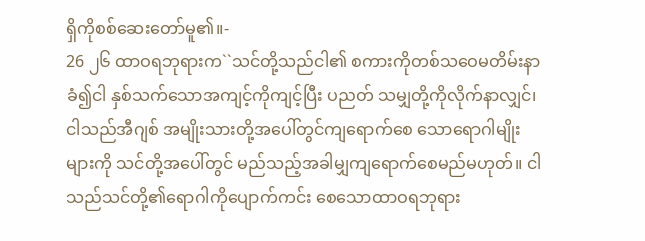ရှိကိုစစ်ဆေးတော်မူ၏။-
26 ၂၆ ထာဝရဘုရားက``သင်တို့သည်ငါ၏ စကားကိုတစ်သဝေမတိမ်းနာခံ၍ငါ နှစ်သက်သောအကျင့်ကိုကျင့်ပြီး ပညတ် သမျှတို့ကိုလိုက်နာလျှင်၊ ငါသည်အီဂျစ် အမျိုးသားတို့အပေါ်တွင်ကျရောက်စေ သောရောဂါမျိုးများကို သင်တို့အပေါ်တွင် မည်သည့်အခါမျှကျရောက်စေမည်မဟုတ်။ ငါသည်သင်တို့၏ရောဂါကိုပျောက်ကင်း စေသောထာဝရဘုရား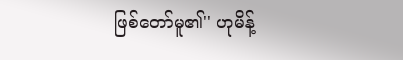ဖြစ်တော်မူ၏'' ဟုမိန့်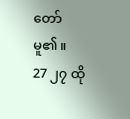တော်မူ၏။
27 ၂၇ ထို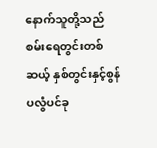နောက်သူတို့သည် စမ်းရေတွင်းတစ်ဆယ့် နှစ်တွင်းနှင့်စွန်ပလွံပင်ခု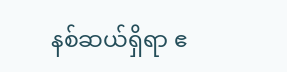နစ်ဆယ်ရှိရာ ဧ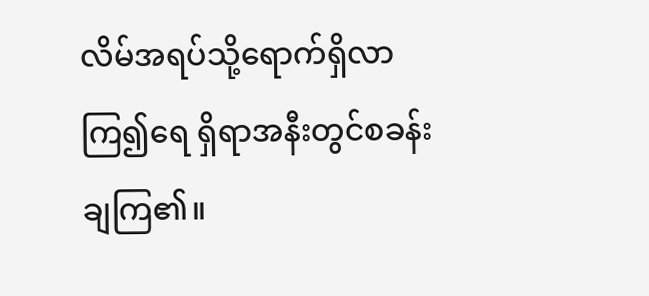လိမ်အရပ်သို့ရောက်ရှိလာကြ၍ရေ ရှိရာအနီးတွင်စခန်းချကြ၏။